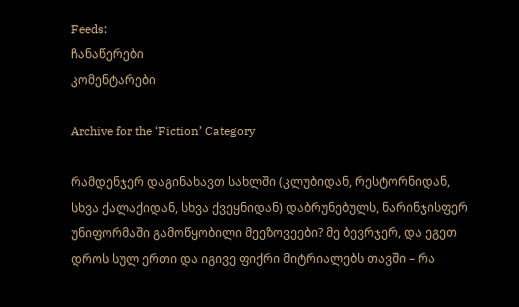Feeds:
ჩანაწერები
კომენტარები

Archive for the ‘Fiction’ Category

რამდენჯერ დაგინახავთ სახლში (კლუბიდან, რესტორნიდან, სხვა ქალაქიდან, სხვა ქვეყნიდან) დაბრუნებულს, ნარინჯისფერ უნიფორმაში გამოწყობილი მეეზოვეები? მე ბევრჯერ, და ეგეთ დროს სულ ერთი და იგივე ფიქრი მიტრიალებს თავში – რა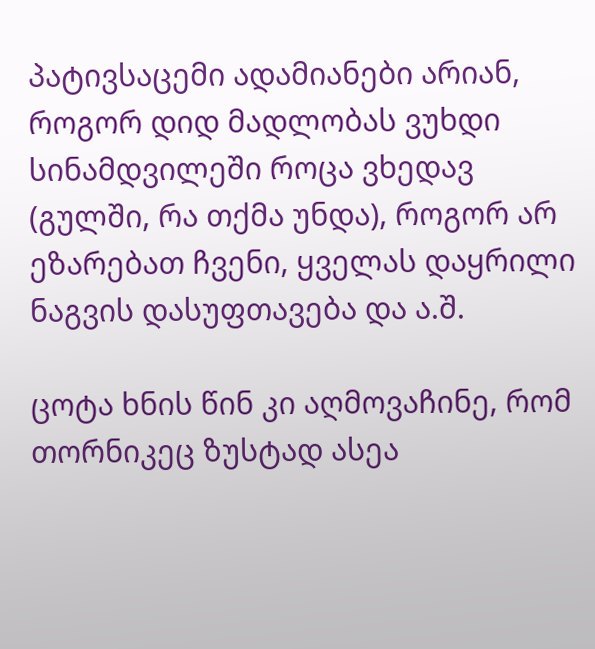პატივსაცემი ადამიანები არიან, როგორ დიდ მადლობას ვუხდი სინამდვილეში როცა ვხედავ (გულში, რა თქმა უნდა), როგორ არ ეზარებათ ჩვენი, ყველას დაყრილი ნაგვის დასუფთავება და ა.შ.

ცოტა ხნის წინ კი აღმოვაჩინე, რომ თორნიკეც ზუსტად ასეა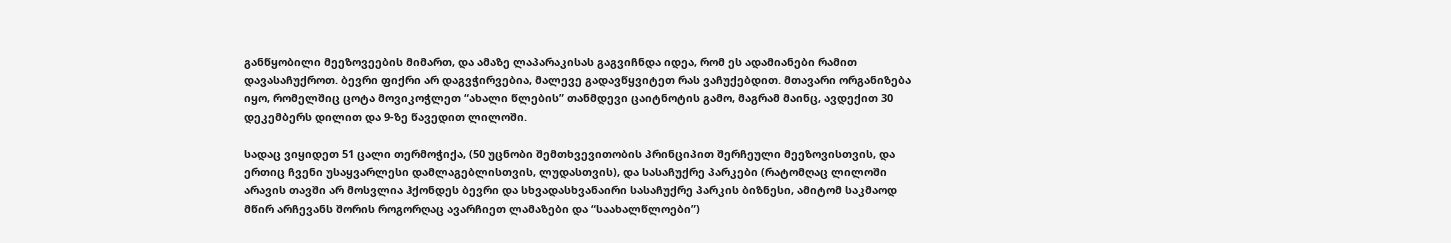განწყობილი მეეზოვეების მიმართ, და ამაზე ლაპარაკისას გაგვიჩნდა იდეა, რომ ეს ადამიანები რამით დავასაჩუქროთ. ბევრი ფიქრი არ დაგვჭირვებია, მალევე გადავწყვიტეთ რას ვაჩუქებდით. მთავარი ორგანიზება იყო, რომელშიც ცოტა მოვიკოჭლეთ “ახალი წლების” თანმდევი ცაიტნოტის გამო, მაგრამ მაინც, ავდექით 30 დეკემბერს დილით და 9-ზე წავედით ლილოში.

სადაც ვიყიდეთ 51 ცალი თერმოჭიქა, (50 უცნობი შემთხვევითობის პრინციპით შერჩეული მეეზოვისთვის, და ერთიც ჩვენი უსაყვარლესი დამლაგებლისთვის, ლუდასთვის), და სასაჩუქრე პარკები (რატომღაც ლილოში არავის თავში არ მოსვლია ჰქონდეს ბევრი და სხვადასხვანაირი სასაჩუქრე პარკის ბიზნესი, ამიტომ საკმაოდ მწირ არჩევანს შორის როგორღაც ავარჩიეთ ლამაზები და “საახალწლოები”)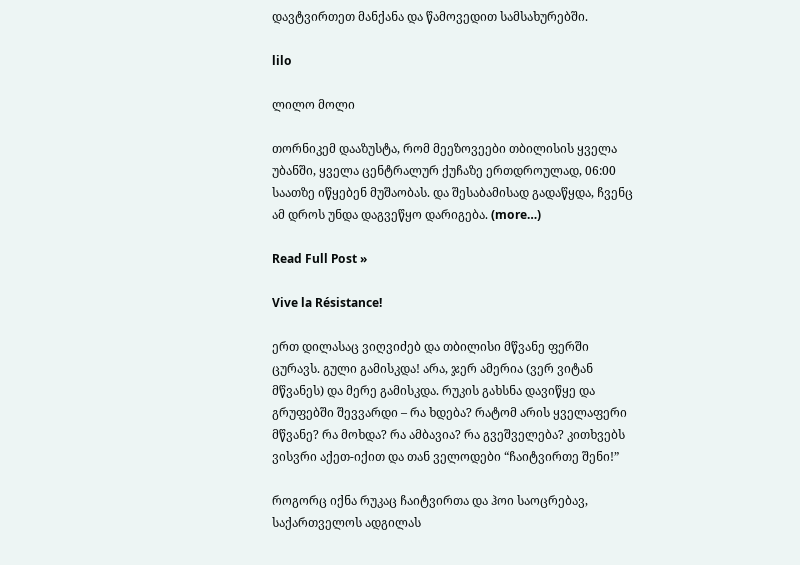დავტვირთეთ მანქანა და წამოვედით სამსახურებში.

lilo

ლილო მოლი

თორნიკემ დააზუსტა, რომ მეეზოვეები თბილისის ყველა უბანში, ყველა ცენტრალურ ქუჩაზე ერთდროულად, 06:00 საათზე იწყებენ მუშაობას. და შესაბამისად გადაწყდა, ჩვენც ამ დროს უნდა დაგვეწყო დარიგება. (more…)

Read Full Post »

Vive la Résistance!

ერთ დილასაც ვიღვიძებ და თბილისი მწვანე ფერში ცურავს. გული გამისკდა! არა, ჯერ ამერია (ვერ ვიტან მწვანეს) და მერე გამისკდა. რუკის გახსნა დავიწყე და გრუფებში შევვარდი – რა ხდება? რატომ არის ყველაფერი მწვანე? რა მოხდა? რა ამბავია? რა გვეშველება? კითხვებს ვისვრი აქეთ-იქით და თან ველოდები “ჩაიტვირთე შენი!”

როგორც იქნა რუკაც ჩაიტვირთა და ჰოი საოცრებავ, საქართველოს ადგილას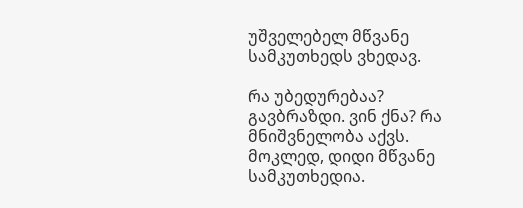უშველებელ მწვანე სამკუთხედს ვხედავ.

რა უბედურებაა? გავბრაზდი. ვინ ქნა? რა მნიშვნელობა აქვს. მოკლედ, დიდი მწვანე სამკუთხედია.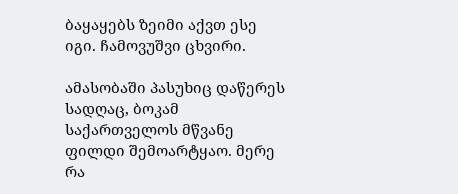ბაყაყებს ზეიმი აქვთ ესე იგი. ჩამოვუშვი ცხვირი.

ამასობაში პასუხიც დაწერეს სადღაც, ბოკამ საქართველოს მწვანე ფილდი შემოარტყაო. მერე რა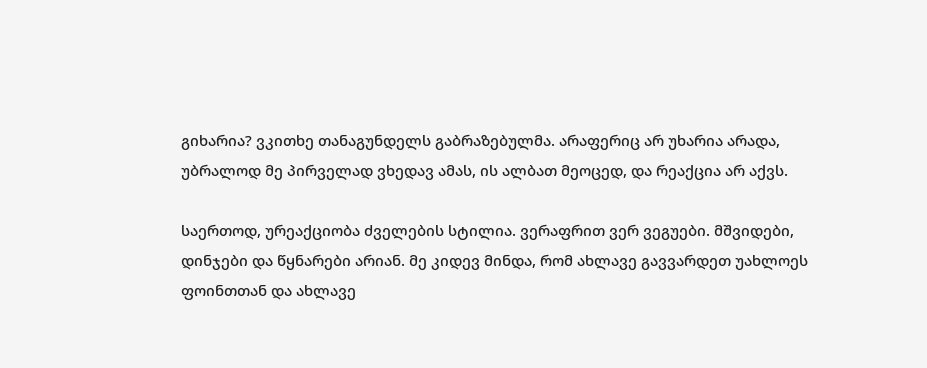გიხარია? ვკითხე თანაგუნდელს გაბრაზებულმა. არაფერიც არ უხარია არადა, უბრალოდ მე პირველად ვხედავ ამას, ის ალბათ მეოცედ, და რეაქცია არ აქვს.

საერთოდ, ურეაქციობა ძველების სტილია. ვერაფრით ვერ ვეგუები. მშვიდები, დინჯები და წყნარები არიან. მე კიდევ მინდა, რომ ახლავე გავვარდეთ უახლოეს ფოინთთან და ახლავე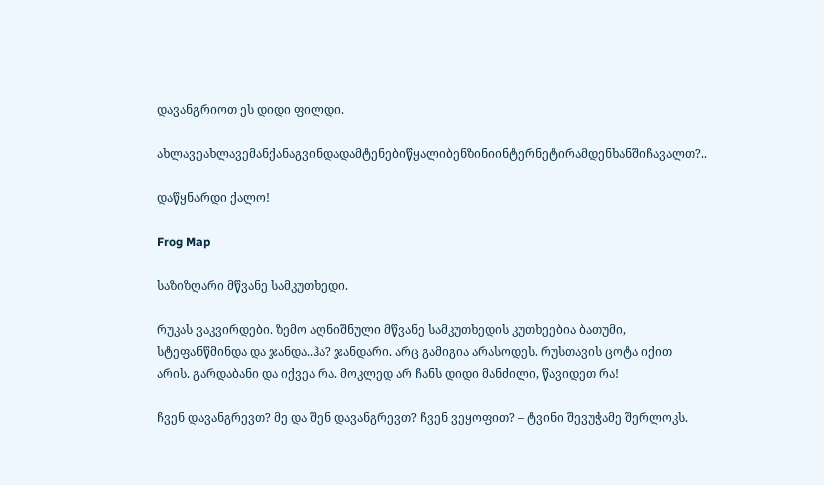დავანგრიოთ ეს დიდი ფილდი.

ახლავეახლავემანქანაგვინდადამტენებიწყალიბენზინიინტერნეტირამდენხანშიჩავალთ?..

დაწყნარდი ქალო!

Frog Map

საზიზღარი მწვანე სამკუთხედი.

რუკას ვაკვირდები. ზემო აღნიშნული მწვანე სამკუთხედის კუთხეებია ბათუმი, სტეფანწმინდა და ჯანდა..ჰა? ჯანდარი. არც გამიგია არასოდეს. რუსთავის ცოტა იქით არის. გარდაბანი და იქვეა რა. მოკლედ არ ჩანს დიდი მანძილი, წავიდეთ რა!

ჩვენ დავანგრევთ? მე და შენ დავანგრევთ? ჩვენ ვეყოფით? – ტვინი შევუჭამე შერლოკს.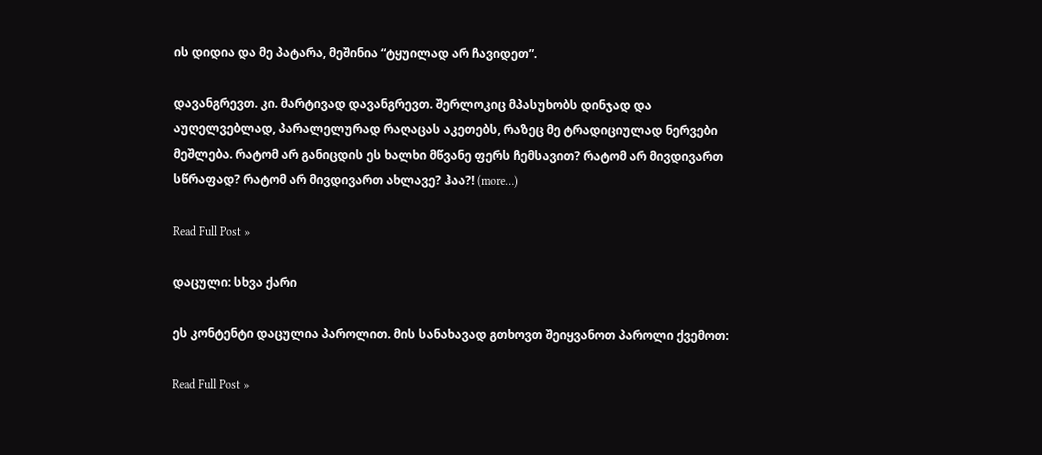ის დიდია და მე პატარა, მეშინია “ტყუილად არ ჩავიდეთ”.

დავანგრევთ. კი. მარტივად დავანგრევთ. შერლოკიც მპასუხობს დინჯად და აუღელვებლად, პარალელურად რაღაცას აკეთებს, რაზეც მე ტრადიციულად ნერვები მეშლება. რატომ არ განიცდის ეს ხალხი მწვანე ფერს ჩემსავით? რატომ არ მივდივართ სწრაფად? რატომ არ მივდივართ ახლავე? ჰაა?! (more…)

Read Full Post »

დაცული: სხვა ქარი

ეს კონტენტი დაცულია პაროლით. მის სანახავად გთხოვთ შეიყვანოთ პაროლი ქვემოთ:

Read Full Post »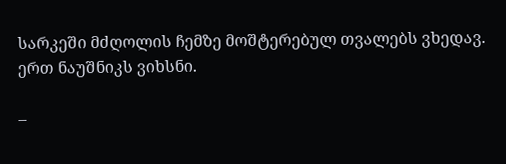სარკეში მძღოლის ჩემზე მოშტერებულ თვალებს ვხედავ. ერთ ნაუშნიკს ვიხსნი.

–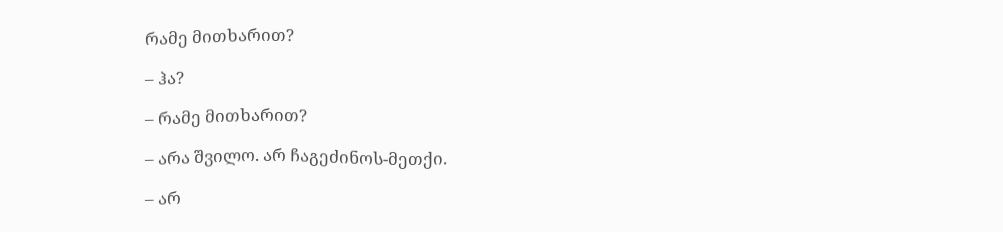რამე მითხარით?

– ჰა?

– რამე მითხარით?

– არა შვილო. არ ჩაგეძინოს-მეთქი.

– არ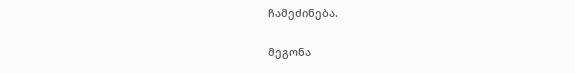ჩამეძინება.

მეგონა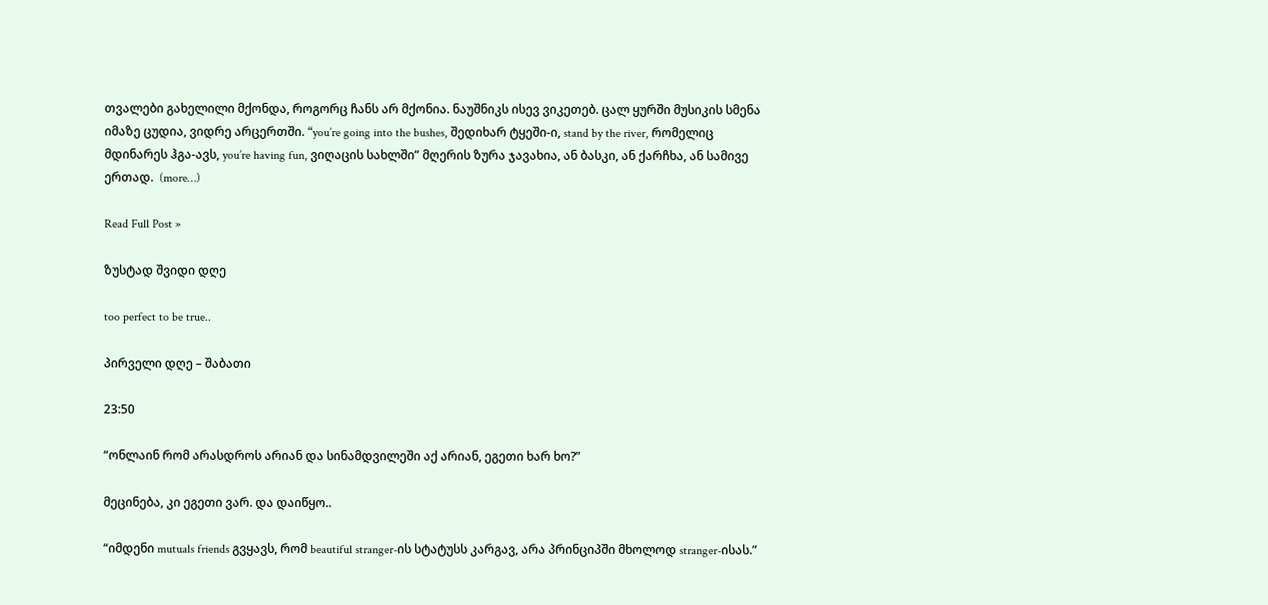თვალები გახელილი მქონდა, როგორც ჩანს არ მქონია. ნაუშნიკს ისევ ვიკეთებ. ცალ ყურში მუსიკის სმენა იმაზე ცუდია, ვიდრე არცერთში. “you’re going into the bushes, შედიხარ ტყეში-ი, stand by the river, რომელიც მდინარეს ჰგა-ავს, you’re having fun, ვიღაცის სახლში” მღერის ზურა ჯავახია, ან ბასკი, ან ქარჩხა, ან სამივე ერთად.  (more…)

Read Full Post »

ზუსტად შვიდი დღე

too perfect to be true..

პირველი დღე – შაბათი

23:50

“ონლაინ რომ არასდროს არიან და სინამდვილეში აქ არიან, ეგეთი ხარ ხო?”

მეცინება, კი ეგეთი ვარ. და დაიწყო..

“იმდენი mutuals friends გვყავს, რომ beautiful stranger-ის სტატუსს კარგავ, არა პრინციპში მხოლოდ stranger-ისას.”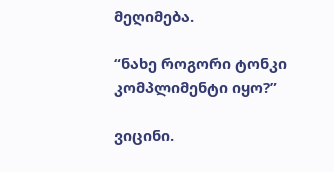მეღიმება.

“ნახე როგორი ტონკი კომპლიმენტი იყო?”

ვიცინი.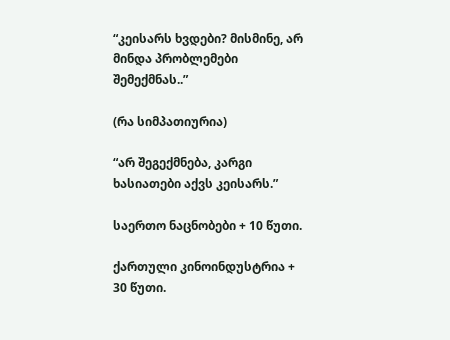“კეისარს ხვდები? მისმინე, არ მინდა პრობლემები შემექმნას..”

(რა სიმპათიურია)

“არ შეგექმნება, კარგი ხასიათები აქვს კეისარს.”

საერთო ნაცნობები + 10 წუთი.

ქართული კინოინდუსტრია + 30 წუთი.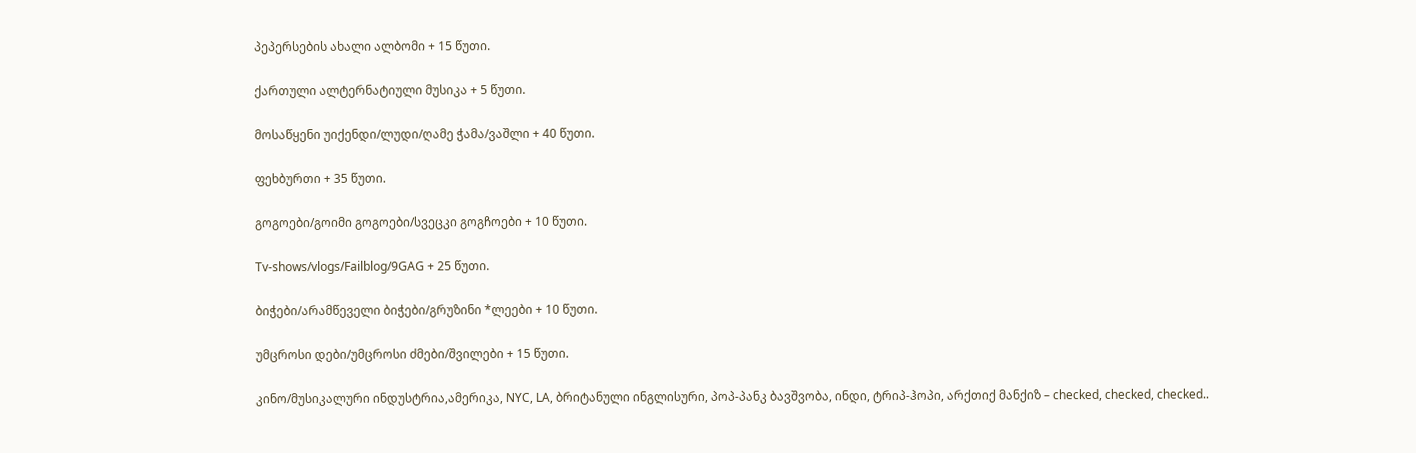პეპერსების ახალი ალბომი + 15 წუთი.

ქართული ალტერნატიული მუსიკა + 5 წუთი.

მოსაწყენი უიქენდი/ლუდი/ღამე ჭამა/ვაშლი + 40 წუთი.

ფეხბურთი + 35 წუთი.

გოგოები/გოიმი გოგოები/სვეცკი გოგჩოები + 10 წუთი.

Tv-shows/vlogs/Failblog/9GAG + 25 წუთი.

ბიჭები/არამწეველი ბიჭები/გრუზინი *ლეები + 10 წუთი.

უმცროსი დები/უმცროსი ძმები/შვილები + 15 წუთი.

კინო/მუსიკალური ინდუსტრია,ამერიკა, NYC, LA, ბრიტანული ინგლისური, პოპ-პანკ ბავშვობა, ინდი, ტრიპ-ჰოპი, არქთიქ მანქიზ – checked, checked, checked..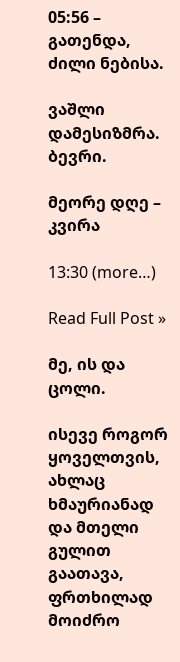05:56 – გათენდა, ძილი ნებისა.

ვაშლი დამესიზმრა. ბევრი.

მეორე დღე – კვირა

13:30 (more…)

Read Full Post »

მე, ის და ცოლი.

ისევე როგორ ყოველთვის, ახლაც ხმაურიანად და მთელი გულით გაათავა, ფრთხილად მოიძრო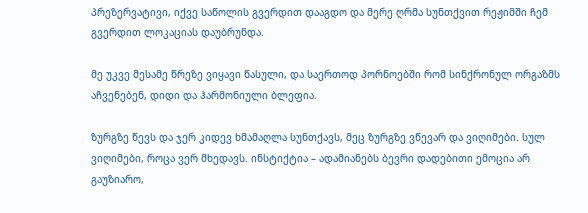პრეზერვატივი, იქვე საწოლის გვერდით დააგდო და მერე ღრმა სუნთქვით რეჟიმში ჩემ გვერდით ლოკაციას დაუბრუნდა.

მე უკვე მესამე წრეზე ვიყავი წასული, და საერთოდ პორნოებში რომ სინქრონულ ორგაზმს აჩვენებენ, დიდი და ჰარმონიული ბლეფია.

ზურგზე წევს და ჯერ კიდევ ხმამაღლა სუნთქავს, მეც ზურგზე ვწევარ და ვიღიმები. სულ ვიღიმები, როცა ვერ მხედავს. ინსტიქტია – ადამიანებს ბევრი დადებითი ემოცია არ გაუზიარო,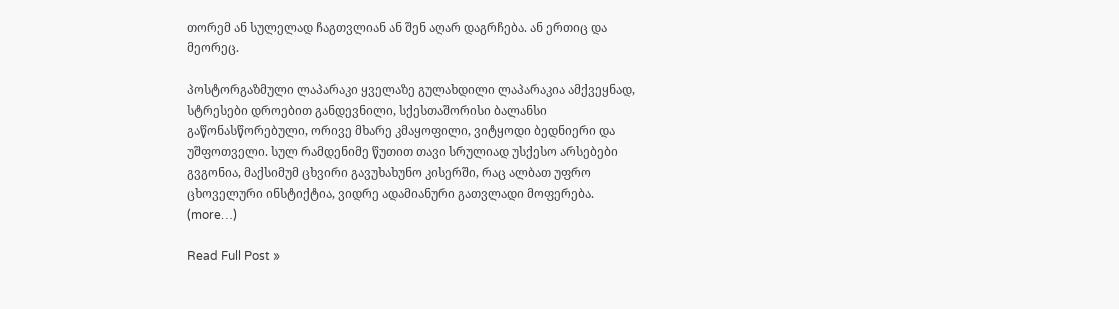თორემ ან სულელად ჩაგთვლიან ან შენ აღარ დაგრჩება. ან ერთიც და მეორეც.

პოსტორგაზმული ლაპარაკი ყველაზე გულახდილი ლაპარაკია ამქვეყნად, სტრესები დროებით განდევნილი, სქესთაშორისი ბალანსი გაწონასწორებული, ორივე მხარე კმაყოფილი, ვიტყოდი ბედნიერი და უშფოთველი. სულ რამდენიმე წუთით თავი სრულიად უსქესო არსებები გვგონია, მაქსიმუმ ცხვირი გავუხახუნო კისერში, რაც ალბათ უფრო ცხოველური ინსტიქტია, ვიდრე ადამიანური გათვლადი მოფერება. (more…)

Read Full Post »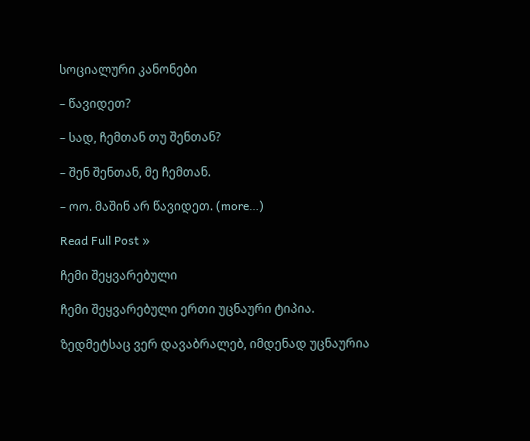სოციალური კანონები

– წავიდეთ?

– სად, ჩემთან თუ შენთან?

– შენ შენთან, მე ჩემთან.

– ოო. მაშინ არ წავიდეთ. (more…)

Read Full Post »

ჩემი შეყვარებული

ჩემი შეყვარებული ერთი უცნაური ტიპია.

ზედმეტსაც ვერ დავაბრალებ, იმდენად უცნაურია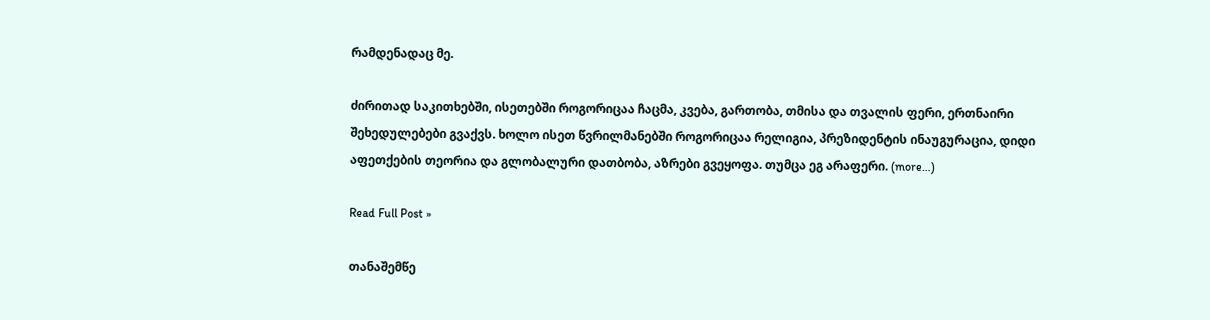რამდენადაც მე.

ძირითად საკითხებში, ისეთებში როგორიცაა ჩაცმა, კვება, გართობა, თმისა და თვალის ფერი, ერთნაირი შეხედულებები გვაქვს. ხოლო ისეთ წვრილმანებში როგორიცაა რელიგია, პრეზიდენტის ინაუგურაცია, დიდი აფეთქების თეორია და გლობალური დათბობა, აზრები გვეყოფა. თუმცა ეგ არაფერი. (more…)

Read Full Post »

თანაშემწე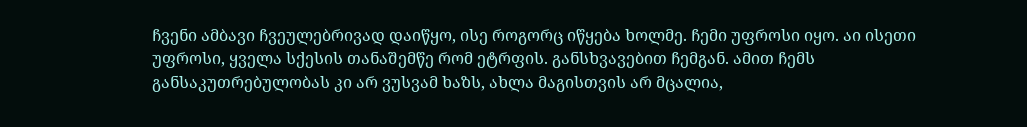ჩვენი ამბავი ჩვეულებრივად დაიწყო, ისე როგორც იწყება ხოლმე. ჩემი უფროსი იყო. აი ისეთი უფროსი, ყველა სქესის თანაშემწე რომ ეტრფის. განსხვავებით ჩემგან. ამით ჩემს განსაკუთრებულობას კი არ ვუსვამ ხაზს, ახლა მაგისთვის არ მცალია,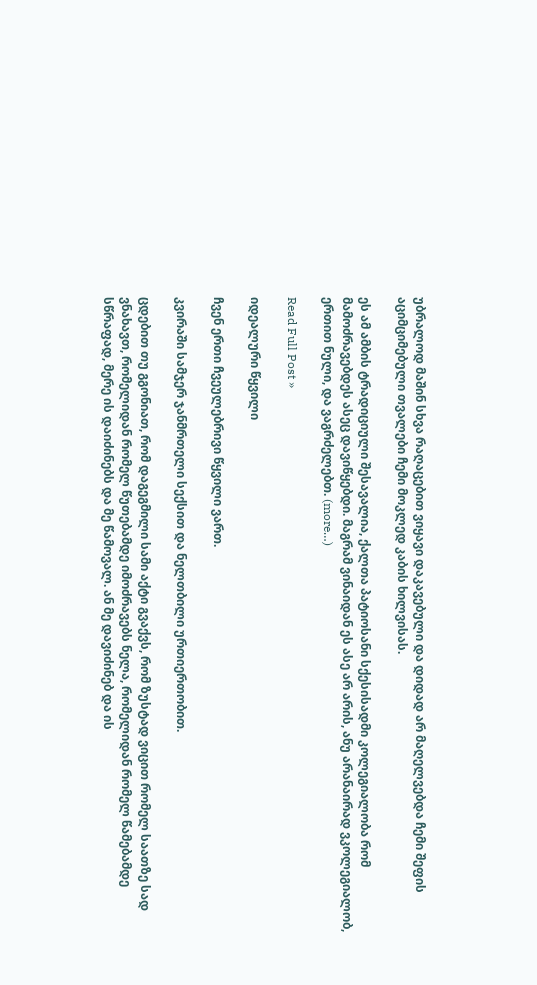უბრალოდ მაშინ სხვა რაღაცებით ვიყავი დაკავებული და დიდად არ მაღელვებდა ჩემი შეფის აციმციმებული თვალები ჩემი მოკლედ კაბის ხილვისას.

ეს ამ ამბის ტრადიციული შესავალია, ქალთა პატიოსანი სქესისადმი კოლეგიალობა რომ მამოძრავებდეს ასეც დავიწყებდი. მაგრამ ვინაიდან ეს ასე არ არის, ანუ არანაირად ვკოლეგიალობ, ერთით ნული, და ვაგრძელებთ. (more…)

Read Full Post »

იდეალური წყვილი

ჩვენ ერთი ჩვეულებრივი წყვილი ვართ.

კვირაში სამჯერ ჯანმრთელი სექსით და ნელთბილი ურთიერთობით.

ცდებით თუ გგონიათ, რომ დაგეგმილი სამი აქტი გვაქვს, რომ ზუსტად ვიცით რომელ საათზე სად ვნახავთ, რომელიდან რომელ წუთებამდე იმოძრავებს ნელა, რომელიდან რომელ წამებამდე სწრაფად, მერე ის დაიძინებს და მე წამოვალ. ან მე დავიძინებ და ის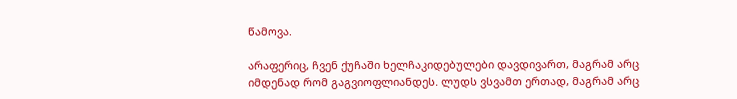წამოვა.

არაფერიც, ჩვენ ქუჩაში ხელჩაკიდებულები დავდივართ, მაგრამ არც იმდენად რომ გაგვიოფლიანდეს. ლუდს ვსვამთ ერთად, მაგრამ არც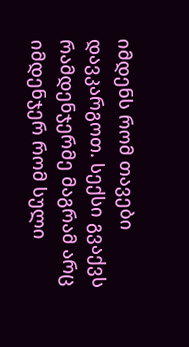იმდენს რომ თავები დავკარგოთ. სექსი გვაქვს რამდენჯერმე მაგრამ არც იმდენჯერ რომ სული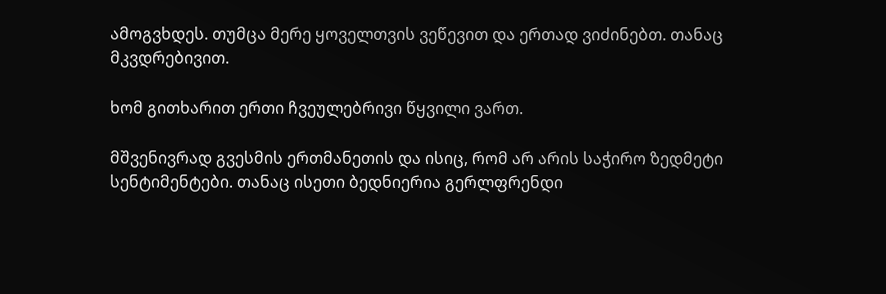ამოგვხდეს. თუმცა მერე ყოველთვის ვეწევით და ერთად ვიძინებთ. თანაც მკვდრებივით.

ხომ გითხარით ერთი ჩვეულებრივი წყვილი ვართ.

მშვენივრად გვესმის ერთმანეთის და ისიც, რომ არ არის საჭირო ზედმეტი სენტიმენტები. თანაც ისეთი ბედნიერია გერლფრენდი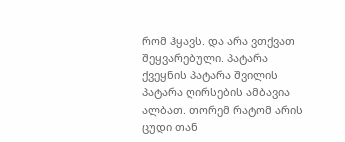რომ ჰყავს. და არა ვთქვათ შეყვარებული. პატარა ქვეყნის პატარა შვილის პატარა ღირსების ამბავია ალბათ. თორემ რატომ არის ცუდი თან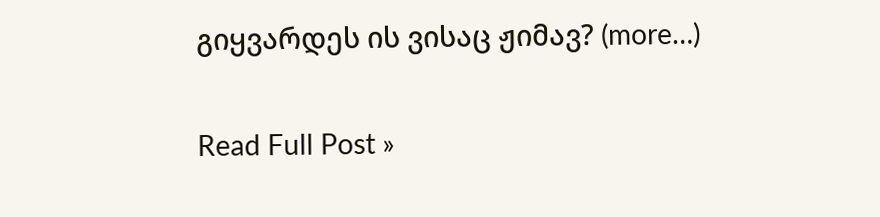გიყვარდეს ის ვისაც ჟიმავ? (more…)

Read Full Post »